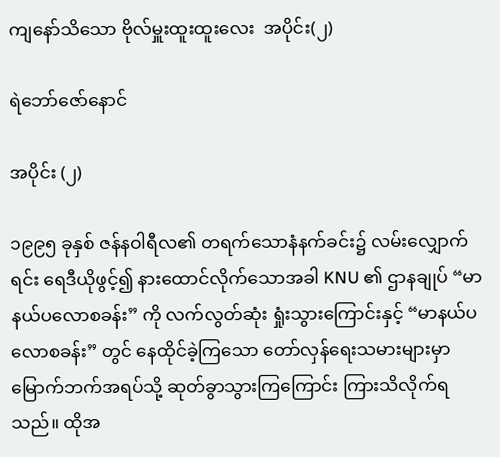ကျနော်သိသော ဗိုလ်မှူးထူးထူးလေး  အပိုင်း(၂)

ရဲဘော်ဇော်နောင်

အပိုင်း (၂)

၁၉၉၅ ခုနှစ် ဇန်နဝါရီလ၏ တရက်သောနံနက်ခင်း၌ လမ်းလျှောက်ရင်း ရေဒီယိုဖွင့်၍ နားထောင်လိုက်သောအခါ KNU ၏ ဌာနချုပ် “မာနယ်ပလောစခန်း” ကို လက်လွတ်ဆုံး ရှုံးသွားကြောင်းနှင့် “မာနယ်ပလောစခန်း” တွင် နေထိုင်ခဲ့ကြသော တော်လှန်ရေးသမားများမှာ မြောက်ဘက်အရပ်သို့ ဆုတ်ခွာသွားကြကြောင်း ကြားသိလိုက်ရသည်။ ထိုအ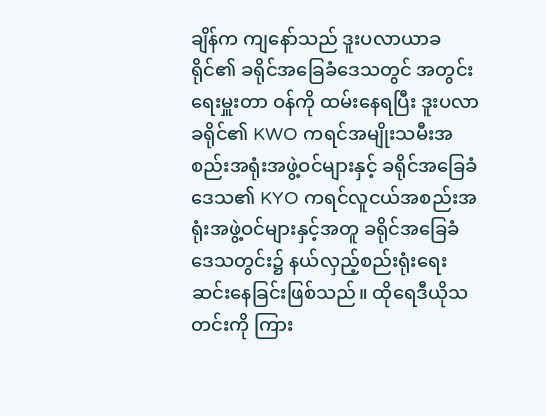ချိန်က ကျနော်သည် ဒူးပလာယာခရိုင်၏ ခရိုင်အခြေခံဒေသတွင် အတွင်းရေးမှူးတာ ဝန်ကို ထမ်းနေရပြီး ဒူးပလာခရိုင်၏ KWO ကရင်အမျိုးသမီးအစည်းအရုံးအဖွဲ့ဝင်များနှင့် ခရိုင်အခြေခံဒေသ၏ KYO ကရင်လူငယ်အစည်းအရုံးအဖွဲ့ဝင်များနှင့်အတူ ခရိုင်အခြေခံဒေသတွင်း၌ နယ်လှည့်စည်းရုံးရေးဆင်းနေခြင်းဖြစ်သည်။ ထိုရေဒီယိုသတင်းကို ကြား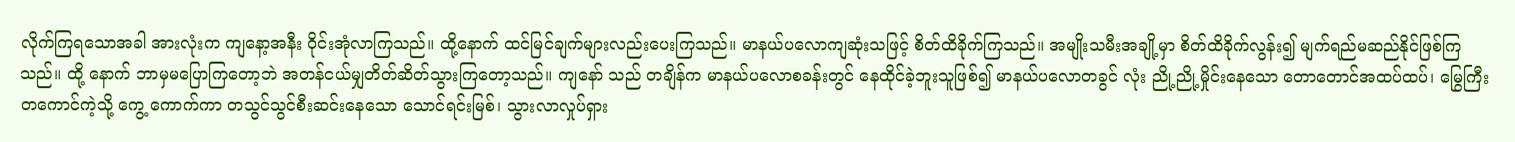လိုက်ကြရသောအခါ အားလုံးက ကျနော့အနီး ဝိုင်းအုံလာကြသည်။ ထို့နောက် ထင်မြင်ချက်များလည်းပေးကြသည်။ မာနယ်ပလောကျဆုံးသဖြင့် စိတ်ထိခိုက်ကြသည်။ အမျိုးသမီးအချို့မှာ စိတ်ထိခိုက်လွန်း၍ မျက်ရည်မဆည်နိုင်ဖြစ်ကြသည်။ ထို့ နောက် ဘာမှမပြောကြ‌တော့ဘဲ အတန်ငယ်မျှတိတ်ဆိတ်သွားကြတော့သည်။ ကျနော် သည် တချိန်က မာနယ်ပလောစခန်းတွင် နေထိုင်ခဲ့ဘူးသူဖြစ်၍ မာနယ်ပလောတခွင် လုံး ညို့ညို့မှိုင်းနေသော တောတောင်အထပ်ထပ်၊ မြွေကြီးတကောင်ကဲ့သို့ ကွေ့ ကောက်ကာ တသွင်သွင်စီးဆင်းနေသော သောင်ရင်းမြစ်၊ သွားလာလှုပ်ရှား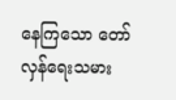နေကြသော တော်လှန်ရေးသမား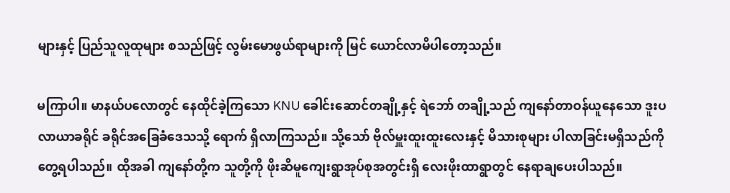များနှင့် ပြည်သူလူထုများ စသည်ဖြင့် လွမ်းမောဖွယ်ရာများကို မြင် ယောင်လာမိပါတော့သည်။

မကြာပါ။ မာနယ်ပလောတွင် နေထိုင်ခဲ့ကြသော KNU ခေါင်းဆောင်တချို့နှင့် ရဲဘော် တချို့သည် ကျနော်တာဝန်ယူနေသော ဒူးပလာယာခရိုင် ခရိုင်အခြေခံ‌ဒေသသို့ ရောက် ရှိလာကြသည်။ သို့သော် ဗိုလ်မှူးထူးထူးလေးနှင့် မိသားစုများ ပါလာခြင်းမရှိသည်ကို တွေ့ရပါသည်။ ထိုအခါ ကျနော်တို့က သူတို့ကို ဖိုးဆိမူကျေးရွာအုပ်စုအတွင်းရှိ လေးဖိုးထာရွာတွင် နေရာချပေးပါသည်။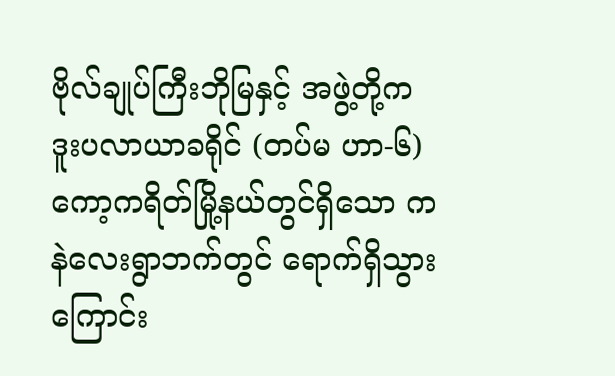ဗိုလ်ချုပ်ကြီးဘိုမြနှင့် အဖွဲ့တို့က ဒူးပလာယာခရိုင် (တပ်မ ဟာ-၆) ကော့ကရိတ်မြို့နယ်တွင်ရှိသော ကနဲလေးရွာဘက်တွင် ရောက်ရှိသွားကြောင်း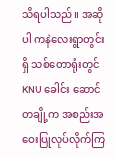သိရပါသည်။ အဆိုပါ ကနဲလေးရွာတွင်းရှိ သစ်တောရုံးတွင် KNU ခေါင်း ဆောင်တချို့က အစည်းအဝေးပြုလုပ်လိုက်ကြ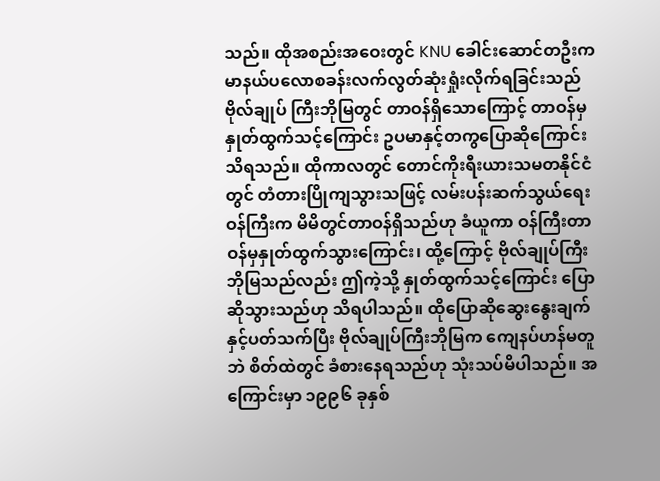သည်။ ထိုအစည်းအဝေးတွင် KNU ခေါင်းဆောင်တဦးက မာနယ်ပလောစခန်းလက်လွတ်ဆုံးရှုံးလိုက်ရခြင်းသည် ဗိုလ်ချုပ် ကြီးဘိုမြတွင် တာဝန်ရှိသောကြောင့် တာဝန်မှနှုတ်ထွက်သင့်ကြောင်း ဥပမာနှင့်တကွပြောဆိုကြောင်း သိရသည်။ ထိုကာလတွင် တောင်ကိုးရီးယားသမတနိုင်ငံတွင် တံတားပြိုကျသွားသဖြင့် လမ်းပန်းဆက်သွယ်ရေးဝန်ကြီးက မိမိတွင်တာဝန်ရှိသည်ဟု ခံယူကာ ဝန်ကြီးတာဝန်မှနှုတ်ထွက်သွားကြောင်း၊ ထို့ကြောင့် ဗိုလ်ချုပ်ကြီးဘိုမြသည်လည်း ဤကဲ့သို့ နှုတ်ထွက်သင့်ကြောင်း ပြောဆိုသွားသည်ဟု သိရပါသည်။ ထိုပြောဆိုဆွေးနွေးချက် နှင့်ပတ်သက်ပြီး ဗိုလ်ချုပ်ကြီးဘိုမြက ကျေနပ်ဟန်မတူဘဲ စိတ်ထဲတွင် ခံစားနေရသည်ဟု သုံးသပ်မိပါသည်။ အကြောင်းမှာ ၁၉၉၆ ခုနှစ်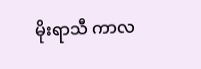မိုးရာသီ ကာလ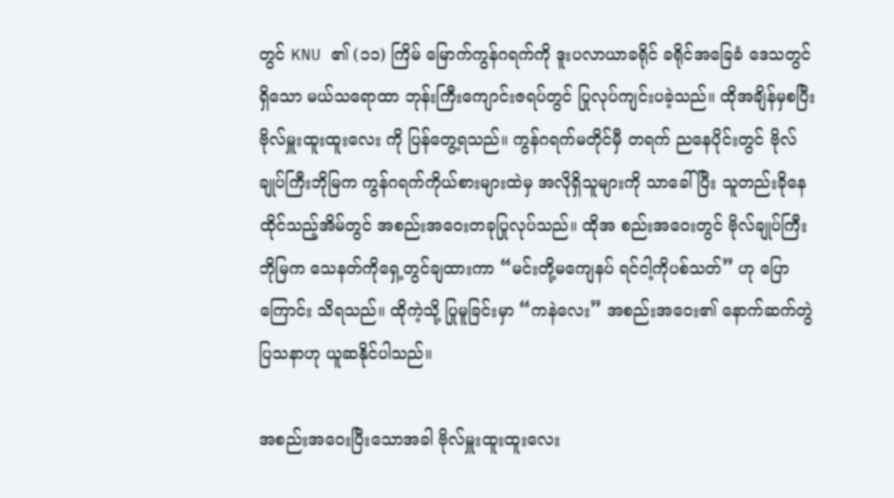တွင် KNU ၏ (၁၁) ကြိမ် မြောက်ကွန်ဂရက်ကို ဒူးပလာယာခရိုင် ခရိုင်အခြေခံ ဒေသတွင်ရှိသော မယ်သရောထာ ဘုန်းကြီးကျောင်းဇရပ်တွင် ပြုလုပ်ကျင်းပခဲ့သည်။ ထိုအချိန်မှစပြီး ဗိုလ်မှူးထူးထူးလေး ကို ပြန်တွေ့ရသည်။ ကွန်ဂရက်မတိုင်မှီ တရက် ညနေပိုင်းတွင် ဗိုလ်ချုပ်ကြီးဘိုမြက ကွန်ဂရက်ကိုယ်စားများထဲမှ အလိုရှိသူများကို သာခေါ်ပြီး သူတည်းခိုနေထိုင်သည့်အိမ်တွင် အစည်းအဝေးတခုပြုလုပ်သည်။ ထိုအ စည်းအဝေးတွင် ဗိုလ်ချုပ်ကြီးဘိုမြက သေနတ်ကိုရှေ့တွင်ချထားကာ “မင်းတို့မကျေနပ် ရင်ငါ့ကိုပစ်သတ်” ဟု ပြောကြောင်း သိရသည်။ ထိုကဲ့သို့ ပြုမူခြင်းမှာ “ကနဲလေး” အစည်းအဝေး၏ နောက်ဆက်တွဲပြသနာဟု ယူဆနိုင်ပါသည်။

အစည်းအဝေးပြီးသောအခါ ဗိုလ်မှူးထူးထူးလေး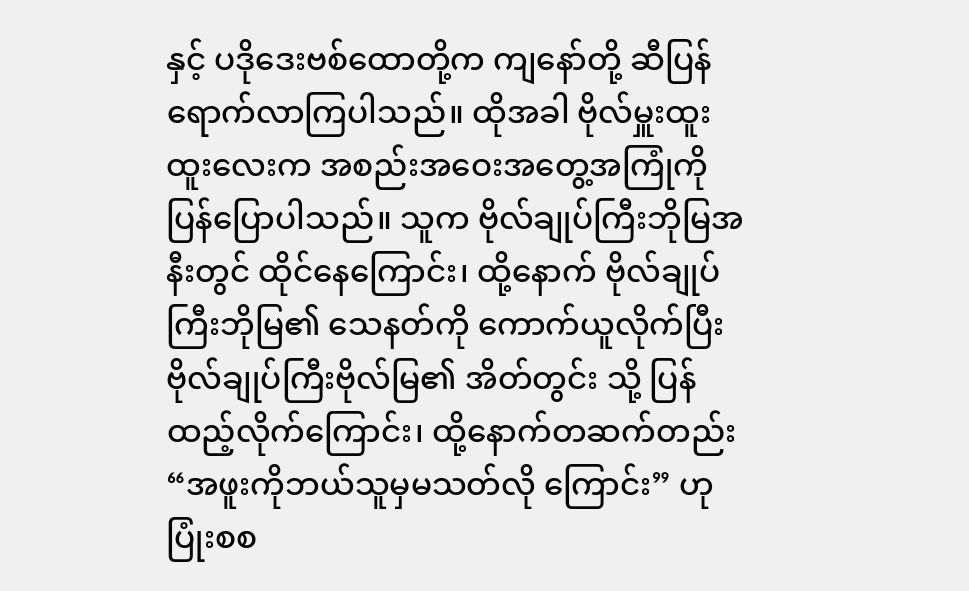နှင့် ပဒိုဒေးဗစ်ထောတို့က ကျနော်တို့ ဆီပြန်ရောက်လာကြပါသည်။ ထိုအခါ ဗိုလ်မှူးထူးထူးလေးက အစည်းအဝေးအတွေ့အကြုံကို ပြန်ပြောပါသည်။ သူက ဗိုလ်ချုပ်ကြီးဘိုမြအနီးတွင် ထိုင်နေကြောင်း၊ ထို့နောက် ‌ဗိုလ်ချုပ်ကြီးဘိုမြ၏ သေနတ်ကို ကောက်ယူလိုက်ပြီး ဗိုလ်ချုပ်ကြီးဗိုလ်မြ၏ အိတ်တွင်း သို့ ပြန်ထည့်လိုက်ကြောင်း၊ ထို့နောက်တဆက်တည်း “အဖူးကိုဘယ်သူမှမသတ်လို ကြောင်း” ဟု ပြုံးစစ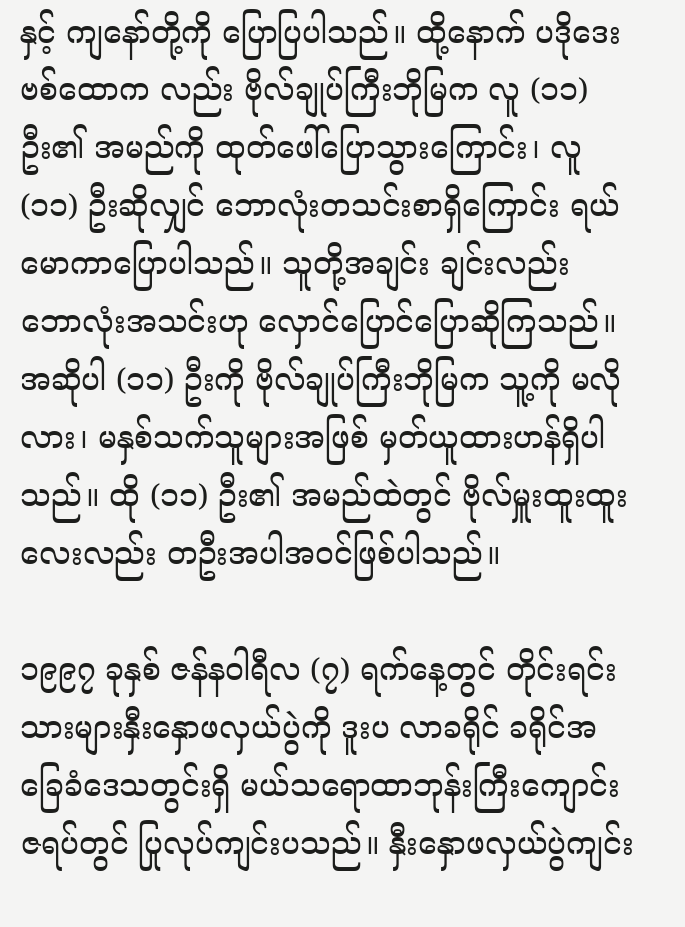နှင့် ကျနော်တို့ကို ပြောပြပါသည်။ ထို့နောက် ပဒိုဒေးဗစ်ထောက လည်း ဗိုလ်ချုပ်ကြီးဘိုမြက လူ (၁၁) ဦး၏ အမည်ကို ထုတ်ဖေါ်ပြောသွားကြောင်း၊ လူ (၁၁) ဦးဆိုလျှင် ဘောလုံးတသင်းစာရှိကြောင်း ရယ်မောကာပြောပါသည်။ သူတို့အချင်း ချင်းလည်း ဘောလုံးအသင်းဟု လှောင်ပြောင်ပြောဆိုကြသည်။ အဆိုပါ (၁၁) ဦးကို ဗိုလ်ချုပ်ကြီးဘိုမြက သူ့ကို မလိုလား၊ မနှစ်သက်သူများအဖြစ် မှတ်ယူထားဟန်ရှိပါ သည်။ ထို (၁၁) ဦး၏ အမည်ထဲတွင် ဗိုလ်မှူးထူးထူးလေးလည်း တဦးအပါအဝင်ဖြစ်ပါသည်။

၁၉၉၇ ခုနှစ် ဇန်နဝါရီလ (၇) ရက်နေ့တွင် တိုင်းရင်းသားများနှီးနှောဖလှယ်ပွဲကို ဒူးပ လာခရိုင် ခရိုင်အခြေခံဒေသတွင်းရှိ မယ်သရောထာဘုန်းကြီးကျောင်းဇရပ်တွင် ပြုလုပ်ကျင်းပသည်။ နှီးနှောဖလှယ်ပွဲကျင်း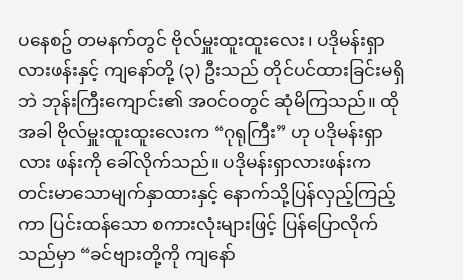ပနေစဥ် တမနက်တွင် ဗိုလ်မှူးထူးထူးလေး၊ ပဒိုမန်းရှာလားဖန်းနှင့် ကျနော်တို့ (၃) ဦးသည် တိုင်ပင်ထားခြင်းမရှိဘဲ ဘုန်းကြီးကျောင်း၏ အဝင်ဝတွင် ဆုံမိကြသည်။ ထိုအခါ ဗိုလ်မှူးထူးထူးလေးက “ဂုရုကြီး” ဟု ပဒိုမန်းရှာလား ဖန်းကို ခေါ်လိုက်သည်။ ပဒိုမန်းရှာလားဖန်းက တင်းမာသောမျက်နှာထားနှင့် နောက်သို့ပြန်လှည့်ကြည့်ကာ ပြင်းထန်သော စကားလုံးများဖြင့် ပြန်ပြောလိုက်သည်မှာ “ခင်ဗျားတို့ကို ကျနော်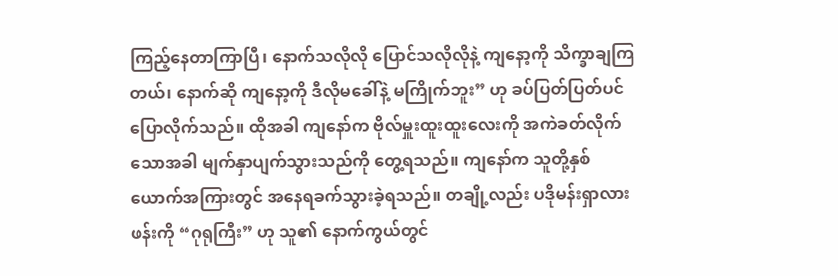ကြည့်နေတာကြာပြီ၊ နောက်သလိုလို ပြောင်သလိုလိုနဲ့ ကျနော့ကို သိက္ခာချကြတယ်၊ နောက်ဆို ကျနော့ကို ဒီလိုမခေါ်နဲ့ မကြိုက်ဘူး” ဟု ခပ်ပြတ်ပြတ်ပင် ပြောလိုက်သည်။ ထိုအခါ ကျနော်က ဗိုလ်မှူးထူးထူးလေးကို အကဲခတ်လိုက်သောအခါ မျက်နှာပျက်သွားသည်ကို တွေ့ရသည်။ ကျနော်က သူတို့နှစ်ယောက်အကြားတွင် အနေရခက်သွားခဲ့ရသည်။ တချို့လည်း ပဒိုမန်းရှာလားဖန်းကို “ဂုရုကြီး” ဟု သူ၏ နောက်ကွယ်တွင်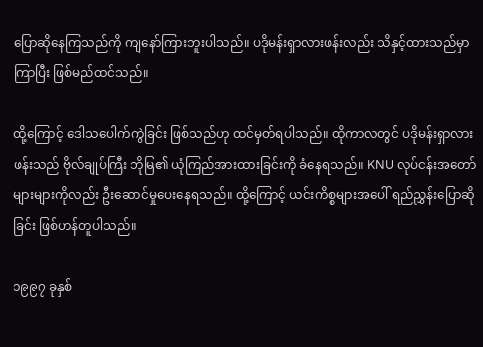ပြောဆိုနေကြသည်ကို ကျနော်ကြားဘူးပါသည်။ ပဒိုမန်းရှာလားဖန်းလည်း သိနှင့်ထားသည်မှာကြာပြီး ဖြစ်မည်ထင်သည်။

ထို့ကြောင့် ဒေါသပေါက်ကွဲခြင်း ဖြစ်သည်ဟု ထင်မှတ်ရပါသည်။ ထိုကာလတွင် ပဒိုမန်းရှာလားဖန်းသည် ဗိုလ်ချုပ်ကြီး ဘိုမြ၏ ယုံကြည်အားထားခြင်းကို ခံနေရသည်။ KNU လုပ်ငန်းအတော်များများကိုလည်း ဦးဆောင်မှုပေးနေရသည်။ ထို့ကြောင့် ယင်းကိစ္စများအပေါ် ရည်ညွှန်းပြောဆိုခြင်း ဖြစ်ဟန်တူပါသည်။

၁၉၉၇ ခုနှစ်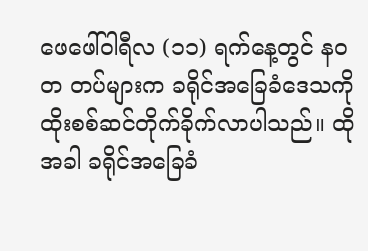ဖေဖေါ်ဝါရီလ (၁၁) ရက်နေ့တွင် နဝတ တပ်များက ခရိုင်အခြေခံဒေသကို ထိုးစစ်ဆင်တိုက်ခိုက်လာပါသည်။ ထိုအခါ ခရိုင်အခြေခံ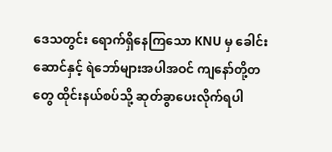ဒေသတွင်း ရောက်ရှိနေကြသော KNU မှ ခေါင်းဆောင်နှင့် ရဲဘော်များအပါအဝင် ကျနော်တို့တတွေ ထိုင်းနယ်စပ်သို့ ဆုတ်ခွာပေးလိုက်ရပါ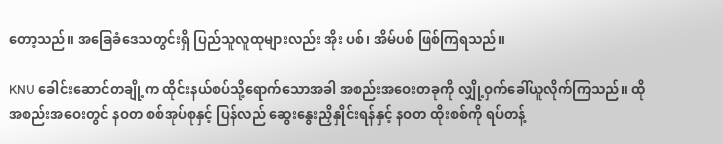တော့သည်။ အခြေခံဒေသတွင်းရှိ ပြည်သူလူထုများလည်း အိုး ပစ်၊ အိမ်ပစ် ဖြစ်ကြရသည်။

KNU ခေါင်းဆောင်တချို့က ထိုင်းနယ်စပ်သို့ရောက်သောအခါ အစည်းအဝေးတခုကို လျှို့ဝှက်ခေါ်ယူလိုက်ကြသည်။ ထိုအစည်းအဝေးတွင် နဝတ စစ်အုပ်စုနှင့် ပြန်လည် ဆွေးနွေးညှိနှိုင်းရန်နှင့် နဝတ ထိုးစစ်ကို ရပ်တန့်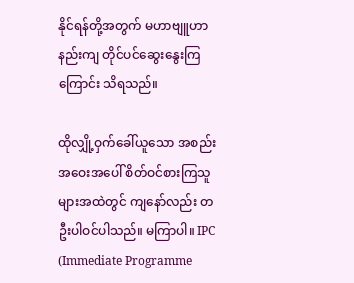နိုင်ရန်တို့အတွက် မဟာဗျူဟာနည်းကျ တိုင်ပင်ဆွေး‌‌နွေးကြကြောင်း သိရသည်။

ထိုလျှို့ဝှက်ခေါ်ယူသော‌ အစည်းအဝေးအပေါ် စိတ်ဝင်စားကြသူများအထဲတွင် ကျနော်လည်း တဦးပါဝင်ပါသည်။ မကြာပါ။ IPC (Immediate Programme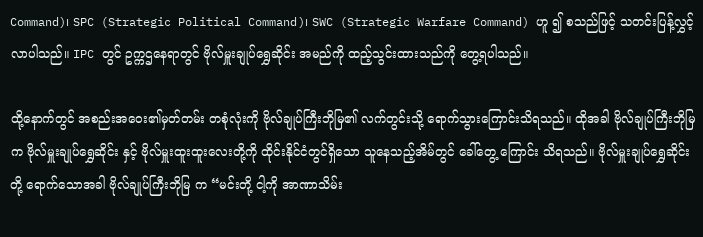Command)၊ SPC (Strategic Political Command)၊ SWC (Strategic Warfare Command) ဟူ ၍ စသည်ဖြင့် သတင်းပြန့်လွှင့်လာပါသည်။ IPC တွင် ဥက္ကဌနေရာတွင် ဗိုလ်မှူးချုပ်ရွှေဆိုင်း အမည်ကို ထည့်သွင်းထားသည်ကို တွေ့ရပါသည်။

ထို့နောက်တွင် အစည်းအဝေး၏မှတ်တမ်း တစုံလုံးကို ဗိုလ်ချုပ်ကြီးဘိုမြ၏ လက်တွင်းသို့ ရောက်သွားကြောင်းသိရသည်။ ထိုအခါ ဗိုလ်ချုပ်ကြီးဘိုမြက ဗိုလ်မှူးချုပ်ရွှေဆိုင်း နှင့် ဗိုလ်မှူးထူးထူးလေးတို့ကို ထိုင်းနိုင်ငံတွင်ရှိသော သူနေသည့်အိမ်တွင် ခေါ်တွေ့ ကြောင်း သိရသည်။ ဗိုလ်မှူးချုပ်ရွှေဆိုင်းတို့ ရောက်သောအခါ ဗိုလ်ချုပ်ကြီးဘိုမြ က “မင်းတို့ ငါ့ကို အာဏာသိမ်း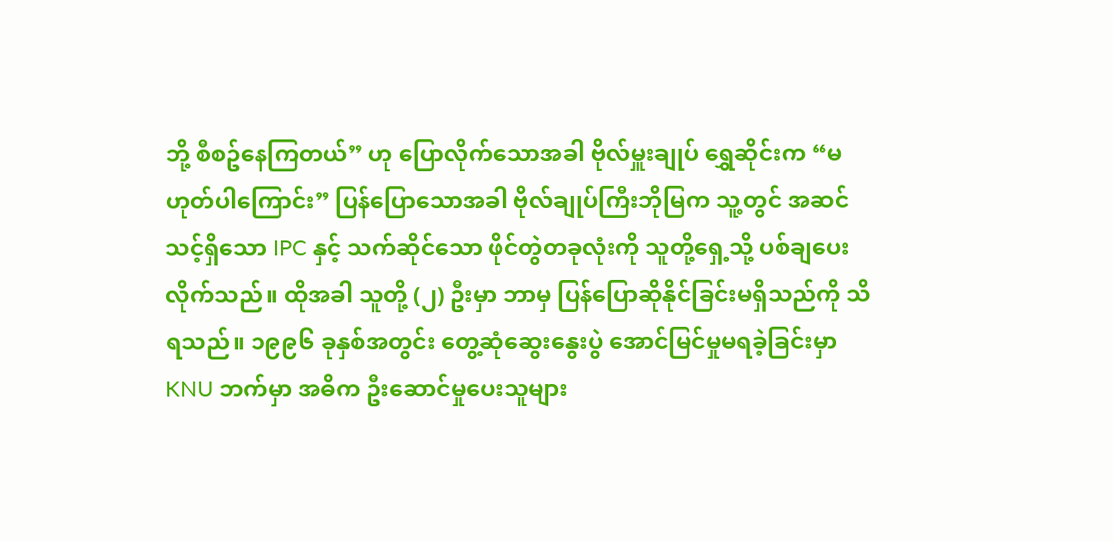ဘို့ စီစဥ်နေကြတယ်” ဟု ပြောလိုက်သောအခါ ဗိုလ်မှူးချုပ် ရွှေဆိုင်းက “မဟုတ်ပါကြောင်း” ပြန်ပြောသောအခါ ဗိုလ်ချုပ်ကြီးဘိုမြက သူ့တွင် အဆင်သင့်ရှိသော IPC နှင့် သက်ဆိုင်သော ဖိုင်တွဲတခုလုံးကို သူတို့ရှေ့သို့ ပစ်ချပေး လိုက်သည်။ ထိုအခါ သူတို့ (၂) ဦးမှာ ဘာမှ ပြန်‌ပြောဆိုနိုင်ခြင်းမရှိသည်ကို သိရသည်။ ၁၉၉၆ ခုနှစ်အတွင်း တွေ့ဆုံဆွေးနွေးပွဲ အောင်မြင်မှုမရခဲ့ခြင်းမှာ KNU ဘက်မှာ အဓိက ဦးဆောင်မှုပေးသူများ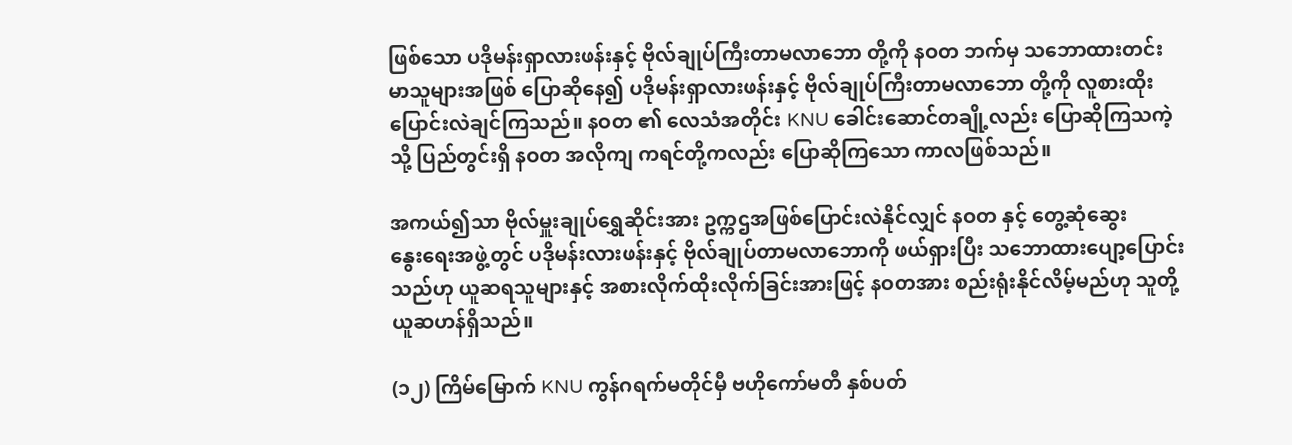ဖြစ်သော ပဒိုမန်းရှာလားဖန်းနှင့် ဗိုလ်ချုပ်ကြီးတာမလာဘော တို့ကို နဝတ ဘက်မှ သဘောထားတင်းမာသူများအဖြစ် ပြောဆိုနေ၍ ပဒိုမန်းရှာလားဖန်းနှင့် ဗိုလ်ချုပ်ကြီးတာမလာဘော တို့ကို လူစားထိုး ပြောင်းလဲချင်ကြသည်။ နဝတ ၏ လေသံအတိုင်း KNU ခေါင်းဆောင်တချို့လည်း ပြောဆိုကြသကဲ့သို့ ပြည်တွင်းရှိ နဝတ အလိုကျ ကရင်တို့ကလည်း ပြောဆိုကြသော ကာလဖြစ်သည်။

အကယ်၍သာ ဗိုလ်မှူးချုပ်ရွှေဆိုင်းအား ‌ဥက္ကဌအဖြစ်ပြောင်းလဲနိုင်လျှင် နဝတ နှင့် တွေ့ဆုံဆွေးနွေး‌ရေးအဖွဲ့တွင် ပဒိုမန်းလားဖန်းနှင့် ဗိုလ်ချုပ်တာမလာဘောကို ဖယ်ရှားပြီး သဘောထားပျော့ပြောင်းသည်ဟု ယူဆရသူများနှင့် အစားလိုက်ထိုးလိုက်ခြင်းအားဖြင့် နဝတအား စည်းရုံးနိုင်လိမ့်မည်ဟု သူတို့ ယူဆဟန်ရှိသည်။

(၁၂) ကြိမ်မြောက် KNU ကွန်ဂရက်မတိုင်မှီ ဗဟိုကော်မတီ နှစ်ပတ်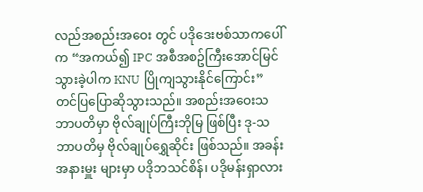လည်အစည်းအဝေး တွင် ပဒိုဒေးဗစ်သာကပေါ်က “အကယ်၍ IPC အစီအစဥ်ကြီးအောင်မြင်သွားခဲ့ပါက KNU ပြိုကျသွားနိုင်ကြောင်း” တင်ပြပြောဆိုသွားသည်။ အစည်းအဝေးသဘာပတိမှာ ဗိုလ်ချုပ်ကြီးဘိုမြ ဖြစ်ပြီး ဒု-သဘာပတိမှ ဗိုလ်ချုပ်ရွှေဆိုင်း ဖြစ်သည်။ အခန်းအနားမှူး များမှာ ပဒိုဘသင်စိန်၊ ပဒိုမန်းရှာလား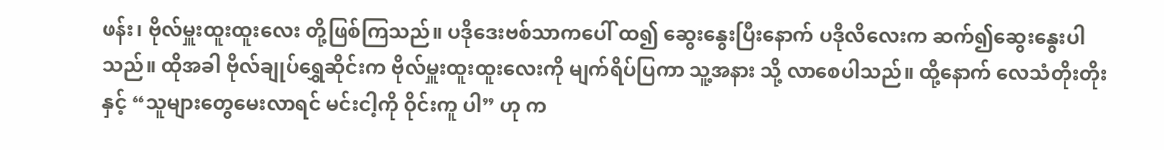ဖန်း၊ ဗိုလ်မှူးထူးထူးလေး တို့ဖြစ်ကြသည်။ ပဒိုဒေးဗစ်သာကပေါ် ထ၍ ဆွေးနွေးပြီးနောက် ပဒိုလိလေးက ဆက်၍ဆွေးနွေးပါသည်။ ထိုအခါ ဗိုလ်ချုပ်ရွှေဆိုင်းက ဗိုလ်မှူးထူးထူးလေးကို မျက်ရိပ်ပြကာ သူ့အနား သို့ လာစေပါသည်။ ထို့နောက် လေသံတိုးတိုးနှင့် “သူများတွေမေးလာရင် မင်းငါ့ကို ဝိုင်းကူ ပါ” ဟု က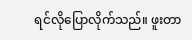ရင်လိုပြောလိုက်သည်။ ဖူးတာ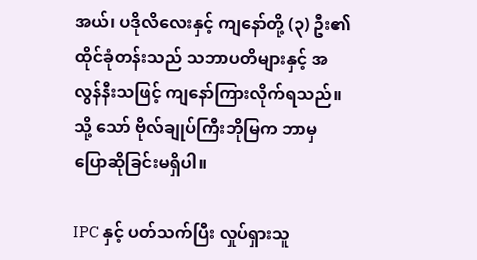အယ်၊ ပဒိုလိလေးနှင့် ကျနော်တို့ (၃) ဦး၏ ထိုင်ခုံတန်းသည် သဘာပတိများနှင့် အလွန်နီးသဖြင့် ကျနော်ကြားလိုက်ရသည်။ သို့ သော် ဗိုလ်ချုပ်ကြီးဘိုမြက ဘာမှ ပြောဆိုခြင်းမရှိပါ။

IPC နှင့် ပတ်သက်ပြီး လှုပ်ရှားသူ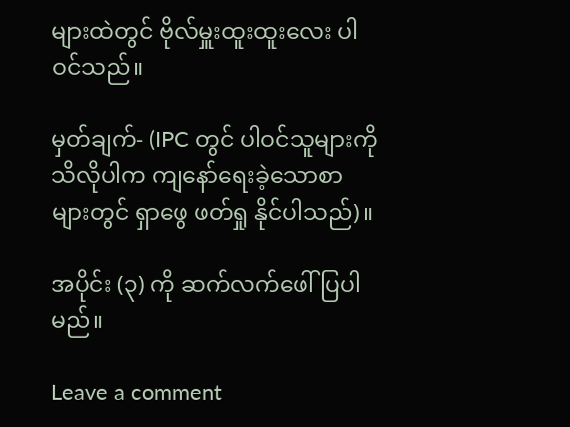များထဲတွင် ဗိုလ်မှူးထူးထူးလေး ပါဝင်သည်။

မှတ်ချက်- (IPC တွင် ပါဝင်သူများကို သိလိုပါက ကျနော်ရေးခဲ့သောစာများတွင် ရှာဖွေ ဖတ်ရှု နိုင်ပါသည်)။

အပိုင်း (၃) ကို ဆက်လက်ဖေါ်ပြပါမည်။

Leave a comment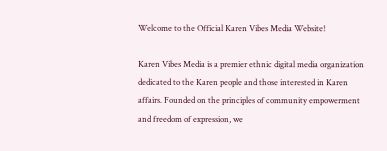Welcome to the Official Karen Vibes Media Website!

Karen Vibes Media is a premier ethnic digital media organization dedicated to the Karen people and those interested in Karen affairs. Founded on the principles of community empowerment and freedom of expression, we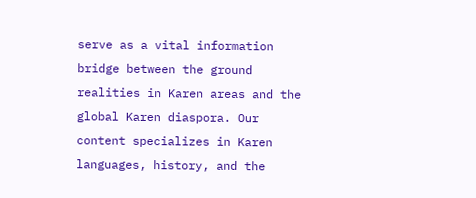serve as a vital information bridge between the ground realities in Karen areas and the global Karen diaspora. Our content specializes in Karen languages, history, and the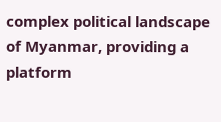complex political landscape of Myanmar, providing a platform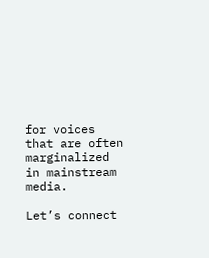for voices that are often marginalized in mainstream media.

Let’s connect